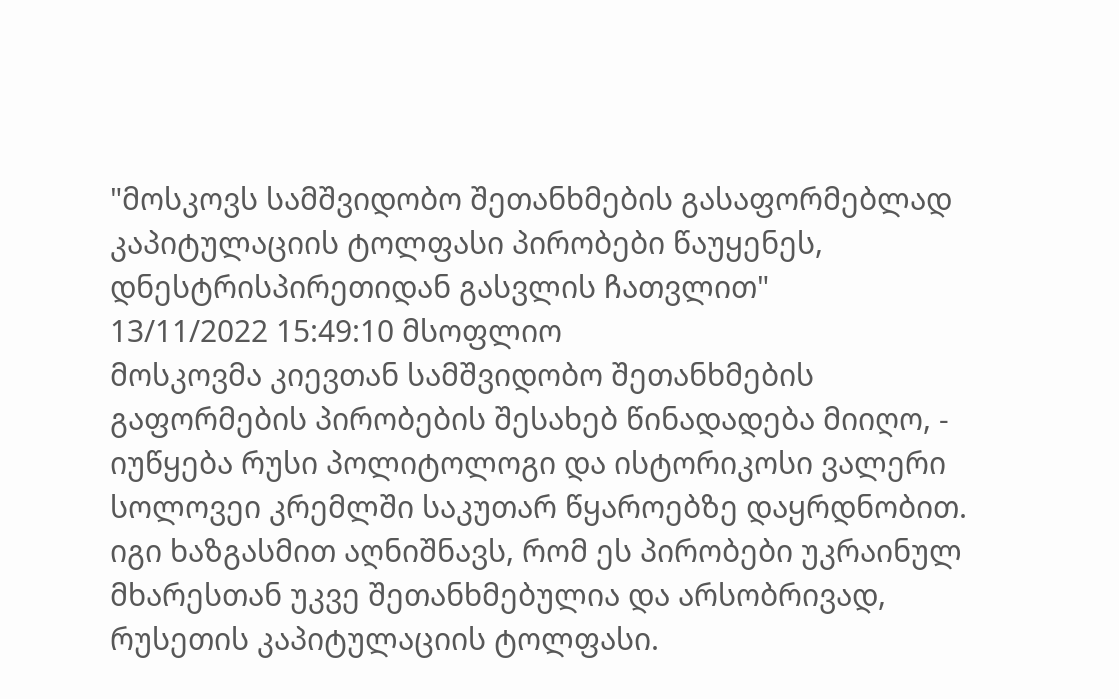"მოსკოვს სამშვიდობო შეთანხმების გასაფორმებლად კაპიტულაციის ტოლფასი პირობები წაუყენეს, დნესტრისპირეთიდან გასვლის ჩათვლით"
13/11/2022 15:49:10 მსოფლიო
მოსკოვმა კიევთან სამშვიდობო შეთანხმების გაფორმების პირობების შესახებ წინადადება მიიღო, - იუწყება რუსი პოლიტოლოგი და ისტორიკოსი ვალერი სოლოვეი კრემლში საკუთარ წყაროებზე დაყრდნობით.
იგი ხაზგასმით აღნიშნავს, რომ ეს პირობები უკრაინულ მხარესთან უკვე შეთანხმებულია და არსობრივად, რუსეთის კაპიტულაციის ტოლფასი.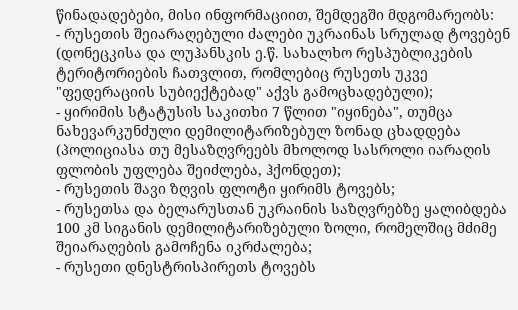წინადადებები, მისი ინფორმაციით, შემდეგში მდგომარეობს:
- რუსეთის შეიარაღებული ძალები უკრაინას სრულად ტოვებენ (დონეცკისა და ლუჰანსკის ე.წ. სახალხო რესპუბლიკების ტერიტორიების ჩათვლით, რომლებიც რუსეთს უკვე "ფედერაციის სუბიექტებად" აქვს გამოცხადებული);
- ყირიმის სტატუსის საკითხი 7 წლით "იყინება", თუმცა ნახევარკუნძული დემილიტარიზებულ ზონად ცხადდება (პოლიციასა თუ მესაზღვრეებს მხოლოდ სასროლი იარაღის ფლობის უფლება შეიძლება, ჰქონდეთ);
- რუსეთის შავი ზღვის ფლოტი ყირიმს ტოვებს;
- რუსეთსა და ბელარუსთან უკრაინის საზღვრებზე ყალიბდება 100 კმ სიგანის დემილიტარიზებული ზოლი, რომელშიც მძიმე შეიარაღების გამოჩენა იკრძალება;
- რუსეთი დნესტრისპირეთს ტოვებს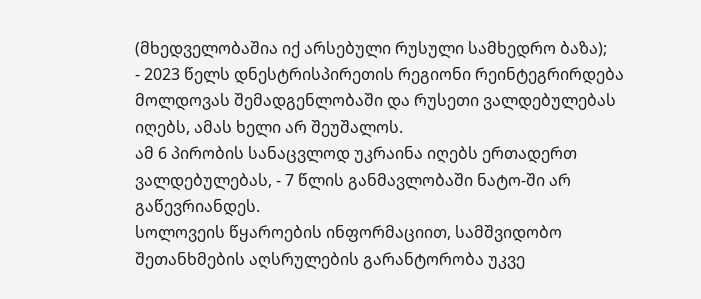(მხედველობაშია იქ არსებული რუსული სამხედრო ბაზა);
- 2023 წელს დნესტრისპირეთის რეგიონი რეინტეგრირდება მოლდოვას შემადგენლობაში და რუსეთი ვალდებულებას იღებს, ამას ხელი არ შეუშალოს.
ამ 6 პირობის სანაცვლოდ უკრაინა იღებს ერთადერთ ვალდებულებას, - 7 წლის განმავლობაში ნატო-ში არ გაწევრიანდეს.
სოლოვეის წყაროების ინფორმაციით, სამშვიდობო შეთანხმების აღსრულების გარანტორობა უკვე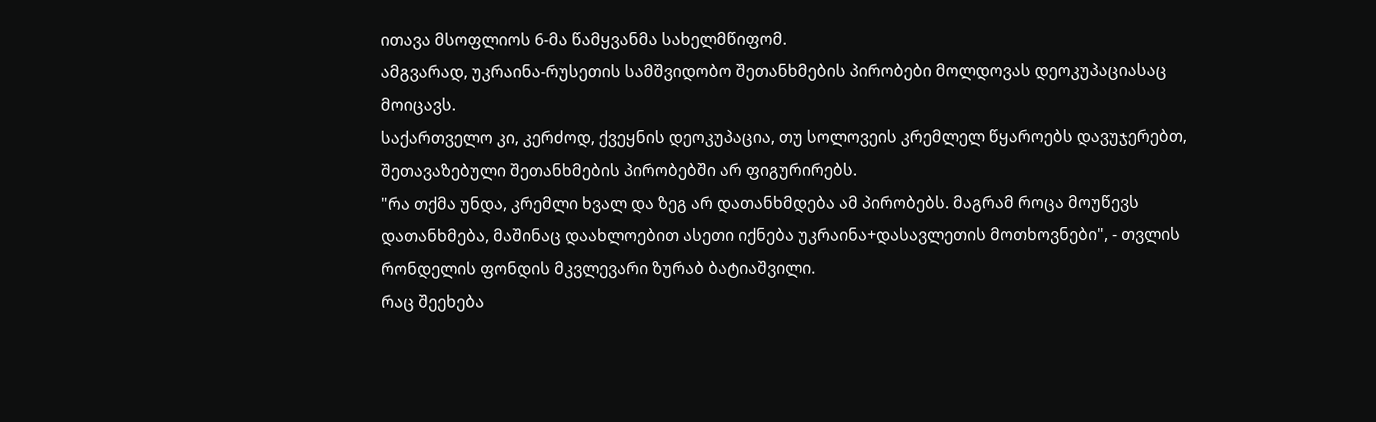ითავა მსოფლიოს 6-მა წამყვანმა სახელმწიფომ.
ამგვარად, უკრაინა-რუსეთის სამშვიდობო შეთანხმების პირობები მოლდოვას დეოკუპაციასაც მოიცავს.
საქართველო კი, კერძოდ, ქვეყნის დეოკუპაცია, თუ სოლოვეის კრემლელ წყაროებს დავუჯერებთ, შეთავაზებული შეთანხმების პირობებში არ ფიგურირებს.
"რა თქმა უნდა, კრემლი ხვალ და ზეგ არ დათანხმდება ამ პირობებს. მაგრამ როცა მოუწევს დათანხმება, მაშინაც დაახლოებით ასეთი იქნება უკრაინა+დასავლეთის მოთხოვნები", - თვლის რონდელის ფონდის მკვლევარი ზურაბ ბატიაშვილი.
რაც შეეხება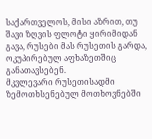საქართველოს, მისი აზრით, თუ შავი ზღვის ფლოტი ყირიმიდან გავა, რუსები მას რუსეთის გარდა, ოკუპირებულ აფხაზეთშიც განათავსებენ.
მკვლევარი რუსეთისადმი ზემოთხსენებულ მოთხოვნებში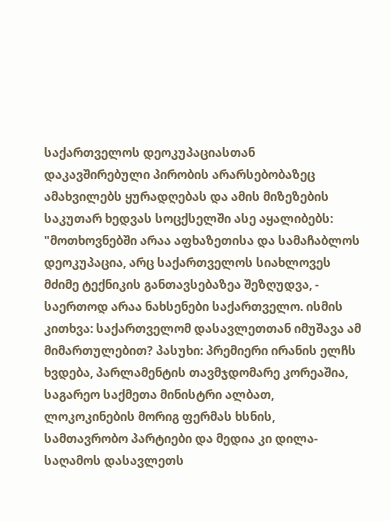საქართველოს დეოკუპაციასთან დაკავშირებული პირობის არარსებობაზეც ამახვილებს ყურადღებას და ამის მიზეზების საკუთარ ხედვას სოცქსელში ასე აყალიბებს:
"მოთხოვნებში არაა აფხაზეთისა და სამაჩაბლოს დეოკუპაცია, არც საქართველოს სიახლოვეს მძიმე ტექნიკის განთავსებაზეა შეზღუდვა, - საერთოდ არაა ნახსენები საქართველო. ისმის კითხვა: საქართველომ დასავლეთთან იმუშავა ამ მიმართულებით? პასუხი: პრემიერი ირანის ელჩს ხვდება, პარლამენტის თავმჯდომარე კორეაშია, საგარეო საქმეთა მინისტრი ალბათ, ლოკოკინების მორიგ ფერმას ხსნის, სამთავრობო პარტიები და მედია კი დილა-საღამოს დასავლეთს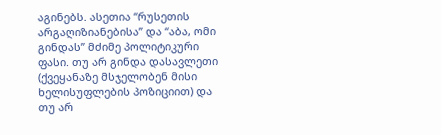აგინებს. ასეთია “რუსეთის არგაღიზიანებისა” და “აბა, ომი გინდას” მძიმე პოლიტიკური ფასი. თუ არ გინდა დასავლეთი (ქვეყანაზე მსჯელობენ მისი ხელისუფლების პოზიციით) და თუ არ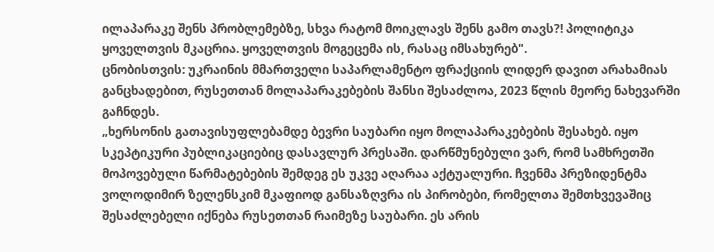ილაპარაკე შენს პრობლემებზე, სხვა რატომ მოიკლავს შენს გამო თავს?! პოლიტიკა ყოველთვის მკაცრია. ყოველთვის მოგეცემა ის, რასაც იმსახურებ".
ცნობისთვის: უკრაინის მმართველი საპარლამენტო ფრაქციის ლიდერ დავით არახამიას განცხადებით, რუსეთთან მოლაპარაკებების შანსი შესაძლოა, 2023 წლის მეორე ნახევარში გაჩნდეს.
„ხერსონის გათავისუფლებამდე ბევრი საუბარი იყო მოლაპარაკებების შესახებ. იყო სკეპტიკური პუბლიკაციებიც დასავლურ პრესაში. დარწმუნებული ვარ, რომ სამხრეთში მოპოვებული წარმატებების შემდეგ ეს უკვე აღარაა აქტუალური. ჩვენმა პრეზიდენტმა ვოლოდიმირ ზელენსკიმ მკაფიოდ განსაზღვრა ის პირობები, რომელთა შემთხვევაშიც შესაძლებელი იქნება რუსეთთან რაიმეზე საუბარი. ეს არის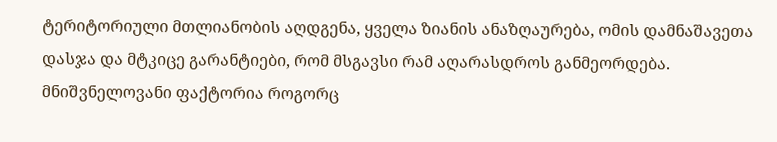ტერიტორიული მთლიანობის აღდგენა, ყველა ზიანის ანაზღაურება, ომის დამნაშავეთა დასჯა და მტკიცე გარანტიები, რომ მსგავსი რამ აღარასდროს განმეორდება. მნიშვნელოვანი ფაქტორია როგორც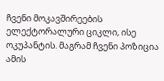ჩვენი მოკავშირეების ელექტორალური ციკლი, ისე ოკუპანტის. მაგრამ ჩვენი პოზიცია ამის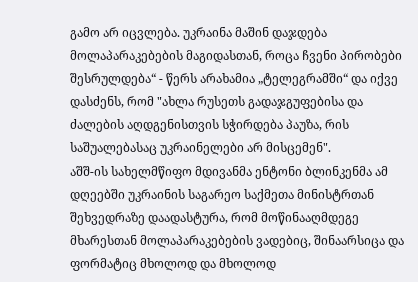გამო არ იცვლება. უკრაინა მაშინ დაჯდება მოლაპარაკებების მაგიდასთან, როცა ჩვენი პირობები შესრულდება“ - წერს არახამია „ტელეგრამში“ და იქვე დასძენს, რომ "ახლა რუსეთს გადაჯგუფებისა და ძალების აღდგენისთვის სჭირდება პაუზა, რის საშუალებასაც უკრაინელები არ მისცემენ".
აშშ-ის სახელმწიფო მდივანმა ენტონი ბლინკენმა ამ დღეებში უკრაინის საგარეო საქმეთა მინისტრთან შეხვედრაზე დაადასტურა, რომ მოწინააღმდეგე მხარესთან მოლაპარაკებების ვადებიც, შინაარსიცა და ფორმატიც მხოლოდ და მხოლოდ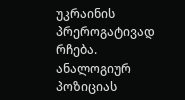უკრაინის პრეროგატივად რჩება.
ანალოგიურ პოზიციას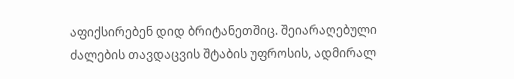აფიქსირებენ დიდ ბრიტანეთშიც. შეიარაღებული ძალების თავდაცვის შტაბის უფროსის, ადმირალ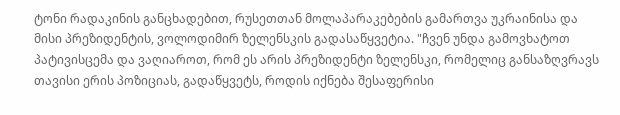ტონი რადაკინის განცხადებით, რუსეთთან მოლაპარაკებების გამართვა უკრაინისა და მისი პრეზიდენტის, ვოლოდიმირ ზელენსკის გადასაწყვეტია. "ჩვენ უნდა გამოვხატოთ პატივისცემა და ვაღიაროთ, რომ ეს არის პრეზიდენტი ზელენსკი, რომელიც განსაზღვრავს თავისი ერის პოზიციას, გადაწყვეტს, როდის იქნება შესაფერისი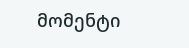მომენტი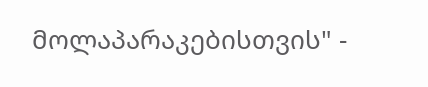მოლაპარაკებისთვის" -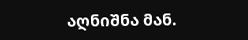აღნიშნა მან.